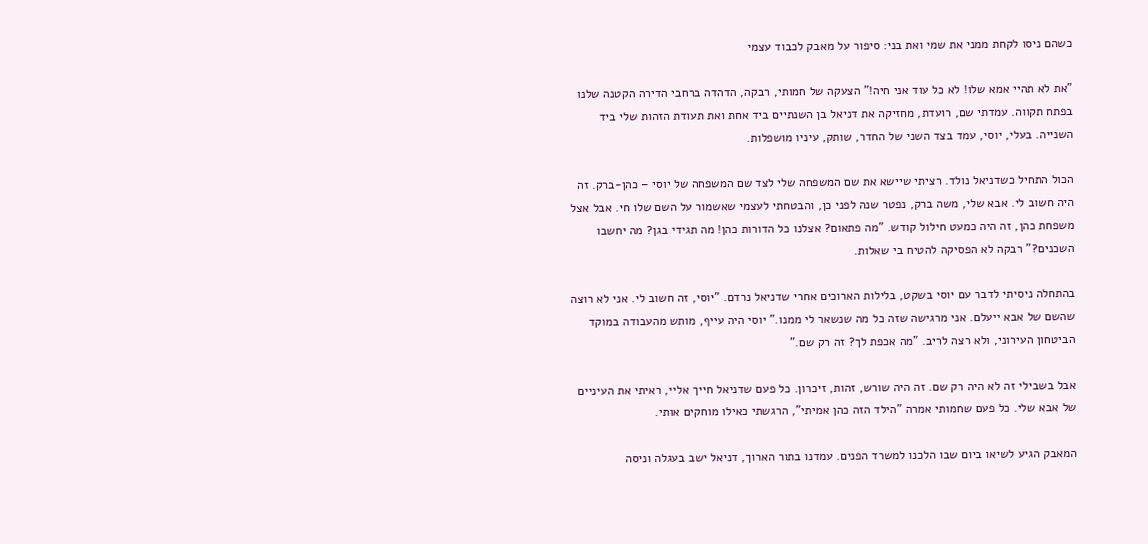כשהם ניסו לקחת ממני את שמי ואת בני: סיפור על מאבק לכבוד עצמי

"את לא תהיי אמא שלו! לא כל עוד אני חיה!" הצעקה של חמותי, רבקה, הדהדה ברחבי הדירה הקטנה שלנו בפתח תקווה. עמדתי שם, רועדת, מחזיקה את דניאל בן השנתיים ביד אחת ואת תעודת הזהות שלי ביד השנייה. בעלי, יוסי, עמד בצד השני של החדר, שותק, עיניו מושפלות.

הכול התחיל כשדניאל נולד. רציתי שיישא את שם המשפחה שלי לצד שם המשפחה של יוסי – כהן-ברק. זה היה חשוב לי. אבא שלי, משה ברק, נפטר שנה לפני כן, והבטחתי לעצמי שאשמור על השם שלו חי. אבל אצל משפחת כהן, זה היה כמעט חילול קודש. "מה פתאום? אצלנו כל הדורות כהן! מה תגידי בגן? מה יחשבו השכנים?" רבקה לא הפסיקה להטיח בי שאלות.

בהתחלה ניסיתי לדבר עם יוסי בשקט, בלילות הארוכים אחרי שדניאל נרדם. "יוסי, זה חשוב לי. אני לא רוצה שהשם של אבא ייעלם. אני מרגישה שזה כל מה שנשאר לי ממנו." יוסי היה עייף, מותש מהעבודה במוקד הביטחון העירוני, ולא רצה לריב. "מה אכפת לך? זה רק שם."

אבל בשבילי זה לא היה רק שם. זה היה שורש, זהות, זיכרון. כל פעם שדניאל חייך אליי, ראיתי את העיניים של אבא שלי. כל פעם שחמותי אמרה "הילד הזה כהן אמיתי", הרגשתי כאילו מוחקים אותי.

המאבק הגיע לשיאו ביום שבו הלכנו למשרד הפנים. עמדנו בתור הארוך, דניאל ישב בעגלה וניסה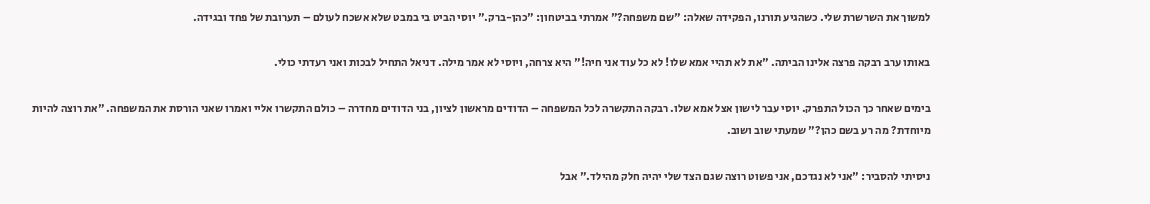למשוך את השרשרת שלי. כשהגיע תורנו, הפקידה שאלה: "שם משפחה?" אמרתי בביטחון: "כהן-ברק." יוסי הביט בי במבט שלא אשכח לעולם – תערובת של פחד ובגידה.

באותו ערב רבקה פרצה אלינו הביתה. "את לא תהיי אמא שלו! לא כל עוד אני חיה!" היא צרחה, ויוסי לא אמר מילה. דניאל התחיל לבכות ואני רעדתי כולי.

בימים שאחר כך הכול התפרק. יוסי עבר לישון אצל אמא שלו. רבקה התקשרה לכל המשפחה – הדודים מראשון לציון, בני הדודים מחדרה – כולם התקשרו אליי ואמרו שאני הורסת את המשפחה. "את רוצה להיות מיוחדת? מה רע בשם כהן?" שמעתי שוב ושוב.

ניסיתי להסביר: "אני לא נגדכם, אני פשוט רוצה שגם הצד שלי יהיה חלק מהילד." אבל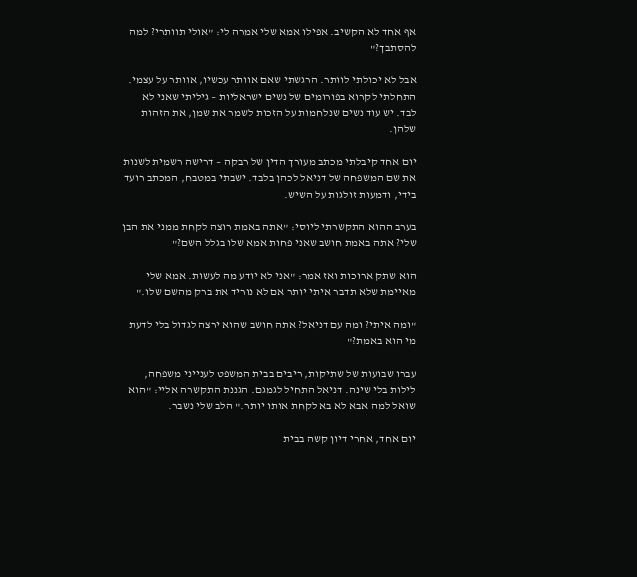אף אחד לא הקשיב. אפילו אמא שלי אמרה לי: "אולי תוותרי? למה להסתבך?"

אבל לא יכולתי לוותר. הרגשתי שאם אוותר עכשיו, אוותר על עצמי. התחלתי לקרוא בפורומים של נשים ישראליות – גיליתי שאני לא לבד. יש עוד נשים שנלחמות על הזכות לשמר את שמן, את הזהות שלהן.

יום אחד קיבלתי מכתב מעורך הדין של רבקה – דרישה רשמית לשנות את שם המשפחה של דניאל לכהן בלבד. ישבתי במטבח, המכתב רועד בידי, ודמעות זולגות על השיש.

בערב ההוא התקשרתי ליוסי: "אתה באמת רוצה לקחת ממני את הבן שלי? אתה באמת חושב שאני פחות אמא שלו בגלל השם?"

הוא שתק ארוכות ואז אמר: "אני לא יודע מה לעשות. אמא שלי מאיימת שלא תדבר איתי יותר אם לא נוריד את ברק מהשם שלו."

"ומה איתי? ומה עם דניאל? אתה חושב שהוא ירצה לגדול בלי לדעת מי הוא באמת?"

עברו שבועות של שתיקות, ריבים בבית המשפט לענייני משפחה, לילות בלי שינה. דניאל התחיל לגמגם. הגננת התקשרה אליי: "הוא שואל למה אבא לא בא לקחת אותו יותר." הלב שלי נשבר.

יום אחד, אחרי דיון קשה בבית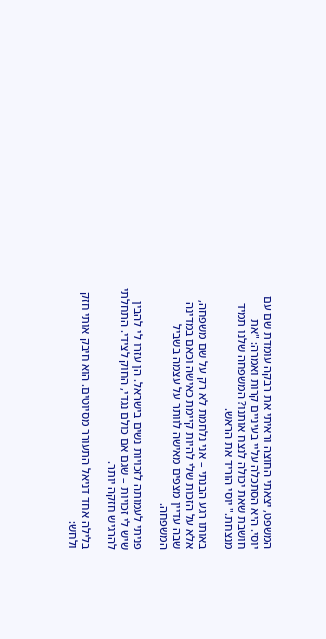המשפט, יצאתי החוצה וראיתי את רבקה עומדת שם עם יוסי. היא הסתכלה עליי בעיניים קרות ואמרה: "את חושבת שאת יכולה לנצח אותנו? המשפחה שלנו תמיד מנצחת." יוסי הוריד את הראש.

באותו רגע הבנתי – אני נלחמת לא רק על שם משפחה, אלא על הזכות שלי להיות קיימת כאישה וכאם במדינה שבה עדיין מצפים מאישה לוותר על עצמה בשביל המשפחה.

פניתי לעמותה לזכויות נשים בישראל. הן עזרו לי להבין שיש לי זכויות – שגם אם כולם נגדי, החוק לצידי. התחלתי להרגיש חזקה יותר.

בלילה אחד דניאל התעורר מסיוטים. הוא חיבק אותי חזק ולחש: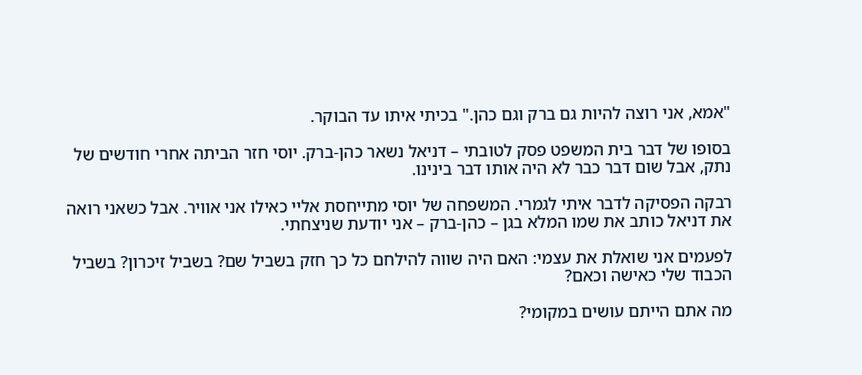"אמא, אני רוצה להיות גם ברק וגם כהן." בכיתי איתו עד הבוקר.

בסופו של דבר בית המשפט פסק לטובתי – דניאל נשאר כהן-ברק. יוסי חזר הביתה אחרי חודשים של נתק, אבל שום דבר כבר לא היה אותו דבר בינינו.

רבקה הפסיקה לדבר איתי לגמרי. המשפחה של יוסי מתייחסת אליי כאילו אני אוויר. אבל כשאני רואה את דניאל כותב את שמו המלא בגן – כהן-ברק – אני יודעת שניצחתי.

לפעמים אני שואלת את עצמי: האם היה שווה להילחם כל כך חזק בשביל שם? בשביל זיכרון? בשביל הכבוד שלי כאישה וכאם?

מה אתם הייתם עושים במקומי?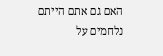האם גם אתם הייתם נלחמים על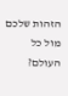הזהות שלכם מול כל העולם?